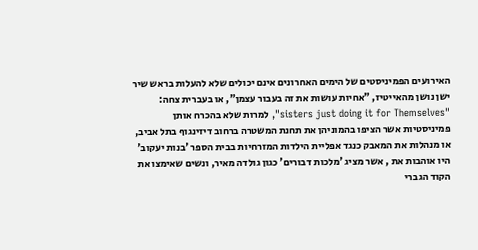האירועים הפמיניסטים של הימים האחרונים אינם יכולים שלא להעלות בראש שיר ישן נושן מהאייטיז, "אחיות עושות את זה בעבור עצמן", או בעברית צחה: "sisters just doing it for Themselves", למרות שלא בהכרח אותן פמיניסטיות אשר הציפו בהמוניהן את תחנת המשטרה ברחוב דיזינגוף בתל אביב, או מנהלות את המאבק כנגד אפליית הילדות המזרחיות בבית הספר 'בנות יעקוב' היו אוהבות את , אשר מציג 'מלכות דבורים' כגון גולדה מאיר, ונשים שאימצו את הקוד הגברי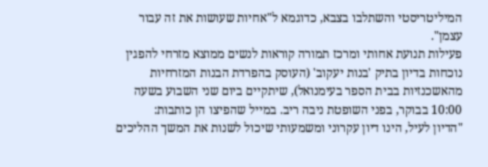המיליטריסטי והשתלבו בצבא, כדוגמא ל"אחיות שעושות את זה עבור עצמן".
פעילות תנועת אחותי ומרכז תמורה קוראות לנשים ממוצא מזרחי להפגין נוכחות בדיון בתיק 'בנות יעקוב' (העוסק בהפרדת הבנות המזרחיות מהאשכנזיות בבית הספר בעימנואל), שיתקיים ביום שני השבוע בשעה 10:00 בבוקר, בפני השופטת ניבה ריב. במייל שהפיצו הן כותבות:
"הדיון לעיל, הינו דיון עקרוני ומשמעותי שיכול לשנות את המשך ההליכים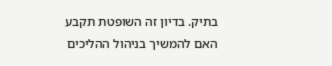בתיק. בדיון זה השופטת תקבע האם להמשיך בניהול ההליכים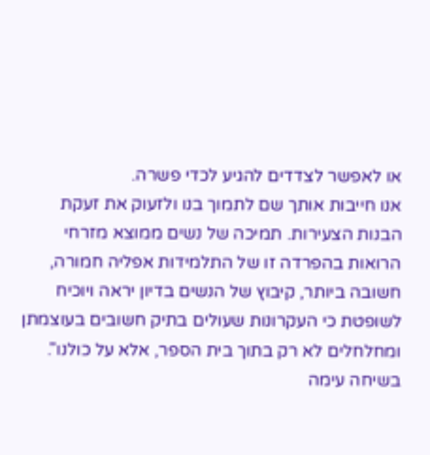או לאפשר לצדדים להגיע לכדי פשרה.
אנו חייבות אותך שם לתמוך בנו ולזעוק את זעקת הבנות הצעירות. תמיכה של נשים ממוצא מזרחי הרואות בהפרדה זו של התלמידות אפליה חמורה, חשובה ביותר, קיבוץ של הנשים בדיון יראה ויוכיח לשופטת כי העקרונות שעולים בתיק חשובים בעוצמתן ומחלחלים לא רק בתוך בית הספר, אלא על כולנו".
בשיחה עימה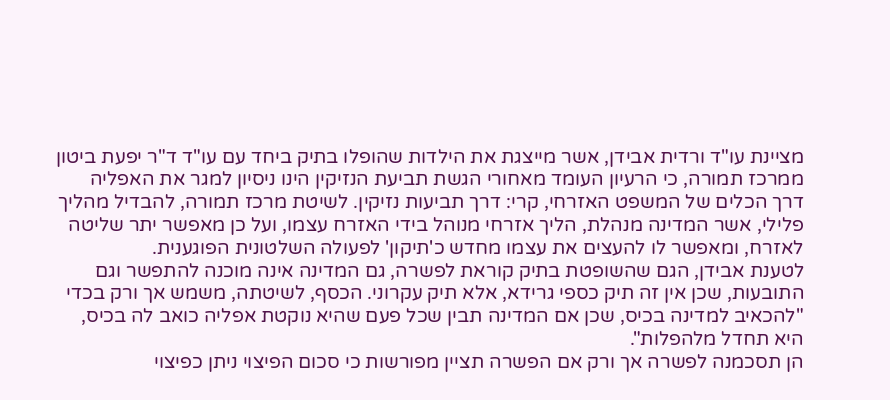מציינת עו"ד ורדית אבידן, אשר מייצגת את הילדות שהופלו בתיק ביחד עם עו"ד ד"ר יפעת ביטון ממרכז תמורה, כי הרעיון העומד מאחורי הגשת תביעת הנזיקין הינו ניסיון למגר את האפליה דרך הכלים של המשפט האזרחי, קרי: דרך תביעות נזיקין. לשיטת מרכז תמורה, להבדיל מהליך פלילי, אשר המדינה מנהלת, הליך אזרחי מנוהל בידי האזרח עצמו, ועל כן מאפשר יתר שליטה לאזרח, ומאפשר לו להעצים את עצמו מחדש כ'תיקון' לפעולה השלטונית הפוגענית.
לטענת אבידן, הגם שהשופטת בתיק קוראת לפשרה, גם המדינה אינה מוכנה להתפשר וגם התובעות, שכן אין זה תיק כספי גרידא, אלא תיק עקרוני. הכסף, לשיטתה, משמש אך ורק בכדי "להכאיב למדינה בכיס, שכן אם המדינה תבין שכל פעם שהיא נוקטת אפליה כואב לה בכיס, היא תחדל מלהפלות".
הן תסכמנה לפשרה אך ורק אם הפשרה תציין מפורשות כי סכום הפיצוי ניתן כפיצוי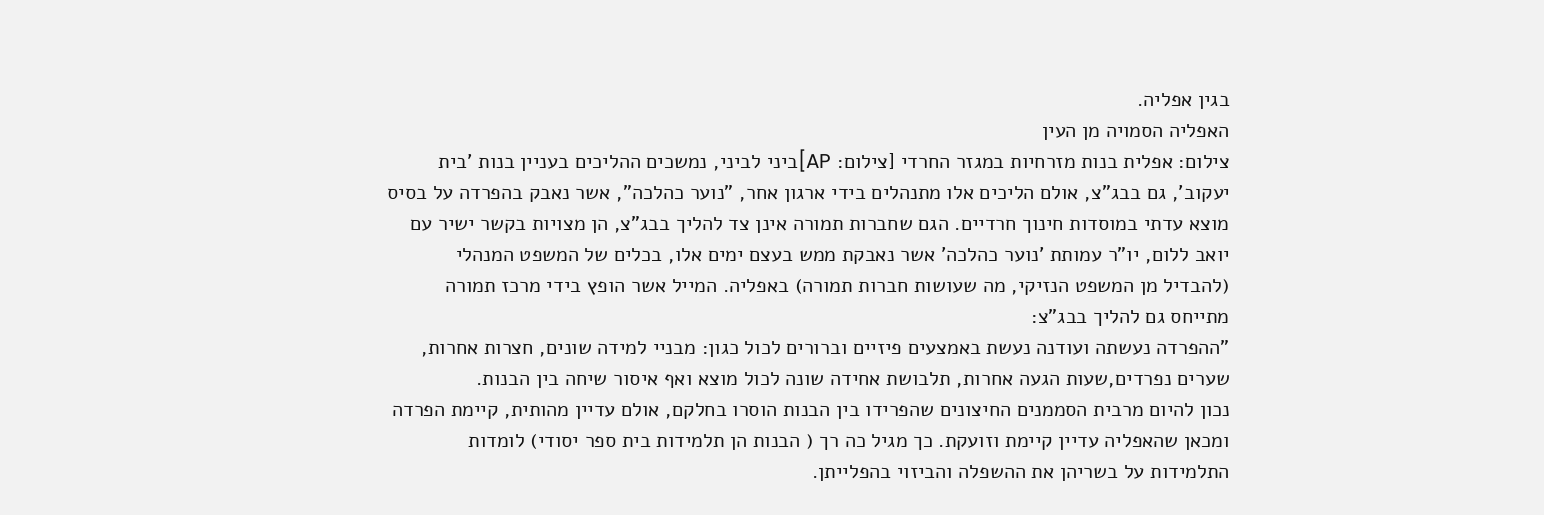בגין אפליה.
האפליה הסמויה מן העין
צילום: אפלית בנות מזרחיות במגזר החרדי [צילום: AP]ביני לביני, נמשכים ההליכים בעניין בנות 'בית יעקוב', גם בבג"צ, אולם הליכים אלו מתנהלים בידי ארגון אחר, "נוער כהלכה", אשר נאבק בהפרדה על בסיס מוצא עדתי במוסדות חינוך חרדיים. הגם שחברות תמורה אינן צד להליך בבג"צ, הן מצויות בקשר ישיר עם יואב ללום, יו"ר עמותת 'נוער כהלכה' אשר נאבקת ממש בעצם ימים אלו, בכלים של המשפט המנהלי (להבדיל מן המשפט הנזיקי, מה שעושות חברות תמורה) באפליה. המייל אשר הופץ בידי מרכז תמורה מתייחס גם להליך בבג"צ:
"ההפרדה נעשתה ועודנה נעשת באמצעים פיזיים וברורים לכול כגון: מבניי למידה שונים, חצרות אחרות, שערים נפרדים,שעות הגעה אחרות, תלבושת אחידה שונה לכול מוצא ואף איסור שיחה בין הבנות.
נכון להיום מרבית הסממנים החיצונים שהפרידו בין הבנות הוסרו בחלקם, אולם עדיין מהותית, קיימת הפרדה ומכאן שהאפליה עדיין קיימת וזועקת. כך מגיל כה רך ( הבנות הן תלמידות בית ספר יסודי) לומדות התלמידות על בשריהן את ההשפלה והביזוי בהפלייתן.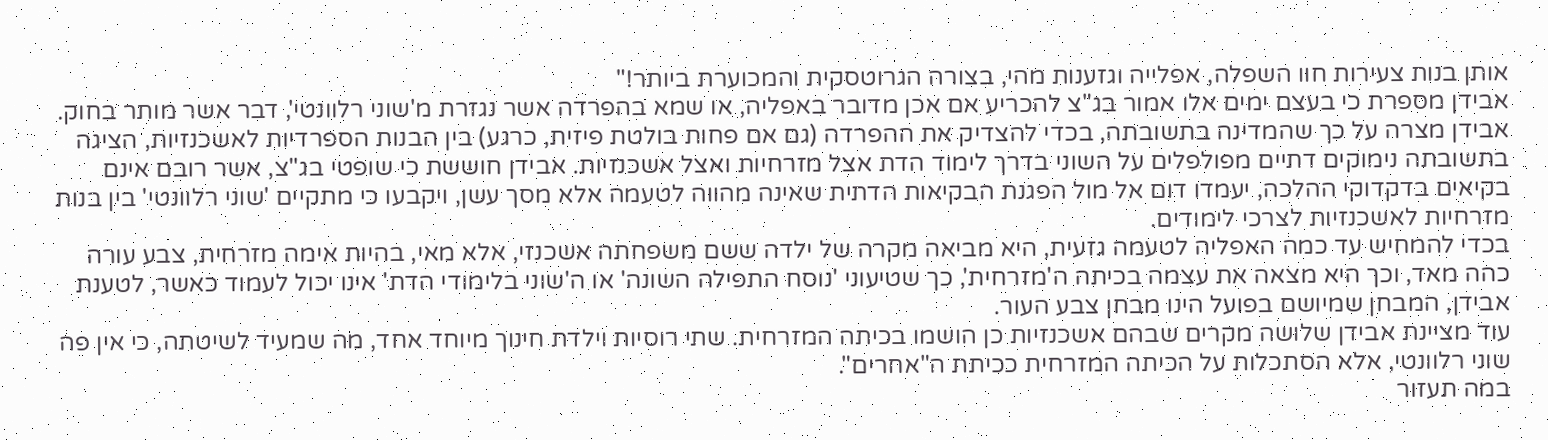אותן בנות צעירות חוו השפלה, אפלייה וגזענות מהי, בצורה הגרוטסקית והמכוערת ביותר!"
אבידן מספרת כי בעצם ימים אלו אמור בג"צ להכריע אם אכן מדובר באפליה, או שמא בהפרדה אשר נגזרת מ'שוני רלוונטי', דבר אשר מותר בחוק. אבידן מצרה על כך שהמדינה בתשובתה, בכדי להצדיק את ההפרדה (גם אם פחות בולטת פיזית, כרגע) בין הבנות הספרדיות לאשכנזיות, הציגה בתשובתה נימוקים דתיים מפולפלים על השוני בדרך לימוד הדת אצל מזרחיות ואצל אשכנזיות. אבידן חוששת כי שופטי בג"צ, אשר רובם אינם בקיאים בדקדוקי ההלכה, יעמדו דום אל מול הפגנת הבקיאות הדתית שאינה מהווה לטעמה אלא מסך עשן, ויקבעו כי מתקיים 'שוני רלוונטי' בין בנות מזרחיות לאשכנזיות לצרכי לימודים.
בכדי להמחיש עד כמה האפליה לטעמה גזעית, היא מביאה מקרה של ילדה ששם משפחתה אשכנזי, אלא מאי, בהיות אימה מזרחית, צבע עורה כהה מאד, וכך היא מצאה את עצמה בכיתה ה'מזרחית', כך שטיעוני 'נוסח התפילה השונה' או ה'שוני בלימודי הדת' אינו יכול לעמוד כאשר, לטענת אבידן, המבחן שמיושם בפועל הינו מבחן צבע העור.
עוד מציינת אבידן שלושה מקרים שבהם אשכנזיות כן הושמו בכיתה המזרחית. שתי רוסיות וילדת חינוך מיוחד אחד, מה שמעיד לשיטתה, כי אין פה שוני רלוונטי, אלא הסתכלות על הכיתה המזרחית ככיתת ה"אחרים".
במה תעזור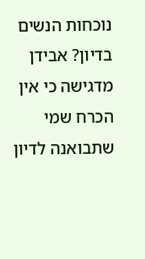נוכחות הנשים בדיון? אבידן מדגישה כי אין הכרח שמי שתבואנה לדיון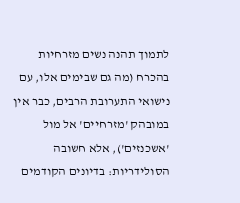לתמוך תהנה נשים מזרחיות בהכרח (מה גם שבימים אלו, עם נישואי התערובת הרבים, כבר אין במובהק 'מזרחיים' אל מול 'אשכנזים'), אלא חשובה הסולידריות: בדיונים הקודמים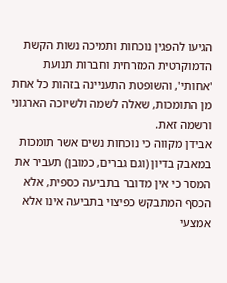הגיעו להפגין נוכחות ותמיכה נשות הקשת הדמוקרטית המזרחית וחברות תנועת 'אחותי', והשופטת התעניינה בזהות כל אחת מן התומכות, שאלה לשמה ולשיוכה הארגוני ורשמה זאת.
אבידן מקווה כי נוכחות נשים אשר תומכות במאבק בדיון (וגם גברים, כמובן) תעביר את המסר כי אין מדובר בתביעה כספית, אלא הכסף המתבקש כפיצוי בתביעה אינו אלא אמצעי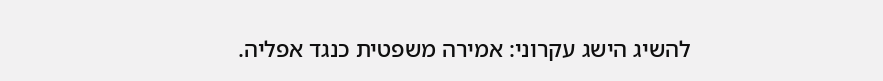להשיג הישג עקרוני: אמירה משפטית כנגד אפליה.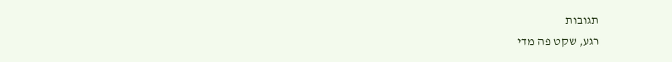תגובות
רגע, שקט פה מדי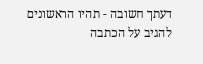דעתך חשובה - תהיו הראשונים להגיב על הכתבה